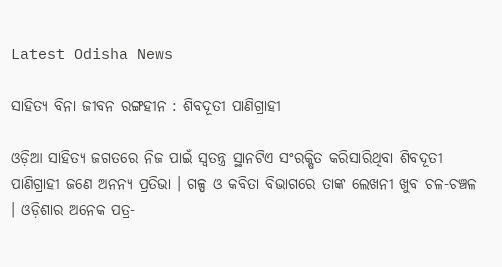Latest Odisha News

ସାହିତ୍ୟ ବିନା ଜୀବନ ରଙ୍ଗହୀନ : ଶିବଦୂତୀ ପାଣିଗ୍ରାହୀ

ଓଡ଼ିଆ ସାହିତ୍ୟ ଜଗତରେ ନିଜ ପାଇଁ ସ୍ୱତନ୍ତ୍ର ସ୍ଥାନଟିଏ ସଂରକ୍ଷିତ କରିସାରିଥିବା ଶିବଦୂତୀ ପାଣିଗ୍ରାହୀ ଜଣେ ଅନନ୍ୟ ପ୍ରତିଭା । ଗଳ୍ପ ଓ କବିତା ବିଭାଗରେ ତାଙ୍କ ଲେଖନୀ ଖୁବ ଚଳ-ଚଞ୍ଚଳ । ଓଡ଼ିଶାର ଅନେକ ପତ୍ର-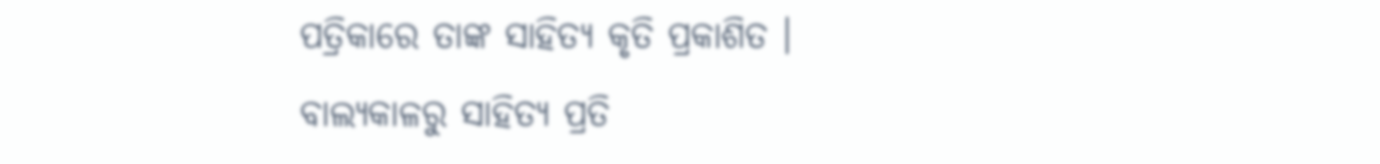ପତ୍ରିକାରେ ତାଙ୍କ ସାହିତ୍ୟ କୃତି ପ୍ରକାଶିତ । ବାଲ୍ୟକାଳରୁ ସାହିତ୍ୟ ପ୍ରତି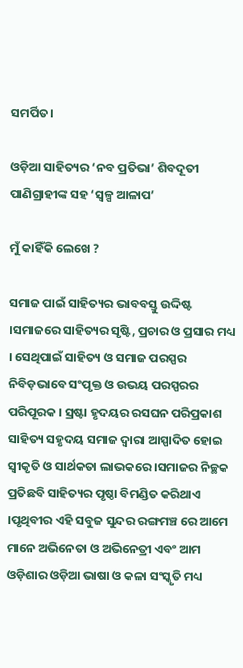ସମର୍ପିତ।

ଓଡ଼ିଆ ସାହିତ୍ୟର ‘ନବ ପ୍ରତିଭା’ ଶିବଦୂତୀ ପାଣିଗ୍ରାହୀଙ୍କ ସହ ‘ସ୍ଵଳ୍ପ ଆଳାପ’

ମୁଁ କାହିଁକି ଲେଖେ ?

ସମାଜ ପାଇଁ ସାହିତ୍ୟର ଭାବବସ୍ତୁ ଉଦ୍ଦିଷ୍ଟ ।ସମାଜରେ ସାହିତ୍ୟର ସୃଷ୍ଟି, ପ୍ରଚାର ଓ ପ୍ରସାର ମଧ୍ୟ । ସେଥିପାଇଁ ସାହିତ୍ୟ ଓ ସମାଜ ପରସ୍ପର ନିବିଡ଼ଭାବେ ସଂପୃକ୍ତ ଓ ଉଭୟ ପରସ୍ପରର ପରିପୂରକ । ସ୍ରଷ୍ଟା ହୃଦୟର ରସଘନ ପରିପ୍ରକାଶ ସାହିତ୍ୟ ସହୃଦୟ ସମାଜ ଦ୍ବାରା ଆସ୍ପାଦିତ ହୋଇ ସ୍ଵୀକୃତି ଓ ସାର୍ଥକତା ଲାଭକରେ ।ସମାଜର ନିଚ୍ଛକ ପ୍ରତିଛବି ସାହିତ୍ୟର ପୃଷ୍ଠା ବିମଣ୍ଡିତ କରିଥାଏ ।ପୃଥିବୀର ଏହି ସବୁଜ ସୁନ୍ଦର ରଙ୍ଗମଞ୍ଚ ରେ ଆମେ ମାନେ ଅଭିନେତା ଓ ଅଭିନେତ୍ରୀ ଏବଂ ଆମ ଓଡ଼ିଶାର ଓଡ଼ିଆ ଭାଷା ଓ କଳା ସଂସ୍କୃତି ମଧ୍ୟ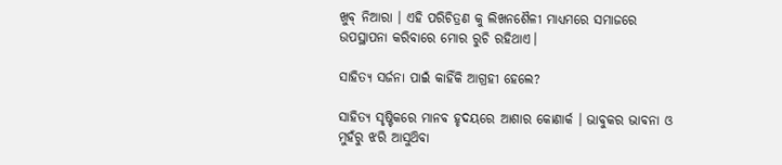ଖୁବ୍ ନିଆରା । ଏହି ପରିଚିତ୍ରଣ କୁ ଲିଖନଶୈଳୀ ମାଧ୍ୟମରେ ସମାଜରେ ଉପସ୍ଥାପନା କରିବାରେ ମୋର ରୁଚି ରହିଥାଏ।

ସାହିତ୍ୟ ସର୍ଜନା ପାଇଁ କାହିଁକି ଆଗ୍ରହୀ ହେଲେ?

ସାହିତ୍ୟ ସୃଷ୍ଟିକରେ ମାନବ ହୃଦୟରେ ଆଶାର କୋଣାର୍କ । ଭାବୁକର ଭାବନା ଓ ମୁହଁରୁ ଝରି ଆସୁଥ‌ିବା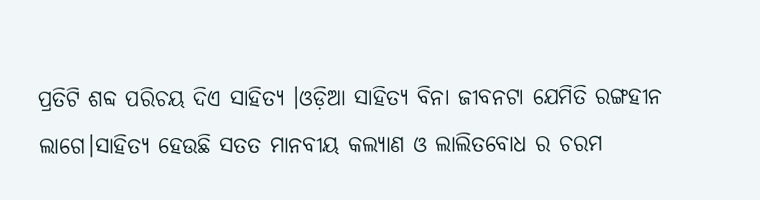ପ୍ରତିଟି ଶବ୍ଦ ପରିଚୟ ଦିଏ ସାହିତ୍ୟ ।ଓଡ଼ିଆ ସାହିତ୍ୟ ବିନା ଜୀବନଟା ଯେମିତି ରଙ୍ଗହୀନ ଲାଗେ।ସାହିତ୍ୟ ହେଉଛି ସତତ ମାନବୀୟ କଲ୍ୟାଣ ଓ ଲାଲିତବୋଧ ର ଚରମ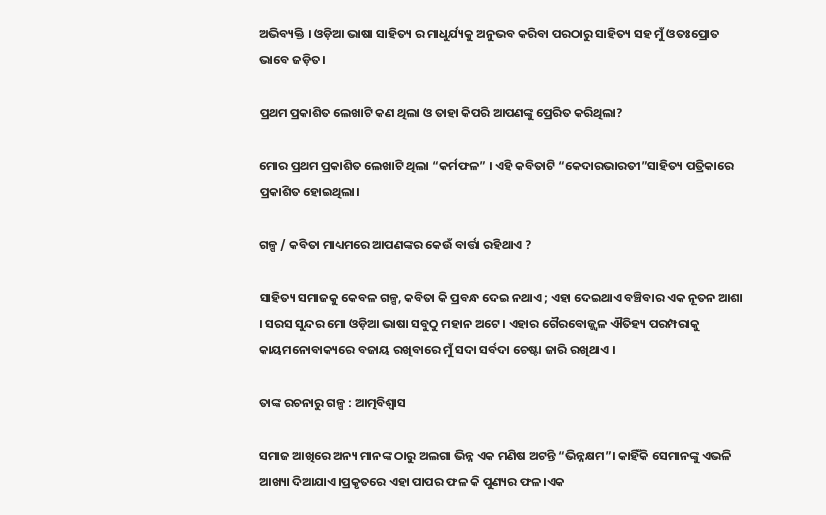ଅଭିବ୍ୟକ୍ତି । ଓଡ଼ିଆ ଭାଷା ସାହିତ୍ୟ ର ମାଧୁର୍ଯ୍ୟକୁ ଅନୁଭବ କରିବା ପରଠାରୁ ସାହିତ୍ୟ ସହ ମୁଁ ଓତଃପ୍ରୋତ ଭାବେ ଜଡ଼ିତ।

ପ୍ରଥମ ପ୍ରକାଶିତ ଲେଖାଟି କଣ ଥିଲା ଓ ତାହା କିପରି ଆପଣଙ୍କୁ ପ୍ରେରିତ କରିଥିଲା?

ମୋର ପ୍ରଥମ ପ୍ରକାଶିତ ଲେଖାଟି ଥିଲା “କର୍ମଫଳ” । ଏହି କବିତାଟି “କେଦାରଭାରତୀ”ସାହିତ୍ୟ ପତ୍ରିକାରେ ପ୍ରକାଶିତ ହୋଇଥିଲା।

ଗଳ୍ପ / କବିତା ମାଧ୍ୟମରେ ଆପଣଙ୍କର କେଉଁ ବାର୍ତ୍ତା ରହିଥାଏ ?

ସାହିତ୍ୟ ସମାଜକୁ କେବଳ ଗଳ୍ପ, କବିତା କି ପ୍ରବନ୍ଧ ଦେଇ ନଥାଏ ; ଏହା ଦେଇଥାଏ ବଞ୍ଚିବାର ଏକ ନୂତନ ଆଶା । ସରସ ସୁନ୍ଦର ମୋ ଓଡ଼ିଆ ଭାଷା ସବୁଠୁ ମହାନ ଅଟେ । ଏହାର ଗୈରବୋଜ୍ଜ୍ୱଳ ଐତିହ୍ୟ ପରମ୍ପରାକୁ କାୟମନୋବାକ୍ୟରେ ବଜାୟ ରଖିବାରେ ମୁଁ ସଦା ସର୍ବଦା ଚେଷ୍ଟା ଜାରି ରଖିଥାଏ ।

ତାଙ୍କ ରଚନାରୁ ଗଳ୍ପ : ଆତ୍ମବିଶ୍ବାସ

ସମାଜ ଆଖିରେ ଅନ୍ୟ ମାନଙ୍କ ଠାରୁ ଅଲଗା ଭିନ୍ନ ଏକ ମଣିଷ ଅଟନ୍ତି “ଭିନ୍ନକ୍ଷମ”। କାହିଁକି ସେମାନଙ୍କୁ ଏଭଳି ଆଖ୍ୟା ଦିଆଯାଏ।ପ୍ରକୃତରେ ଏହା ପାପର ଫଳ କି ପୁଣ୍ୟର ଫଳ।ଏକ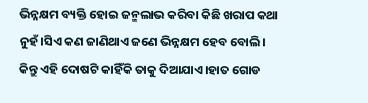ଭିନ୍ନକ୍ଷମ ବ୍ୟକ୍ତି ହୋଇ ଜନ୍ମଲାଭ କରିବା କିଛି ଖରାପ କଥା ନୁହଁ।ସିଏ କଣ ଜାଣିଥାଏ ଜଣେ ଭିନ୍ନକ୍ଷମ ହେବ ବୋଲି। କିନ୍ତୁ ଏହି ଦୋଷଟି କାହିଁକି ତାକୁ ଦିଆଯାଏ।ହାତ ଗୋଡ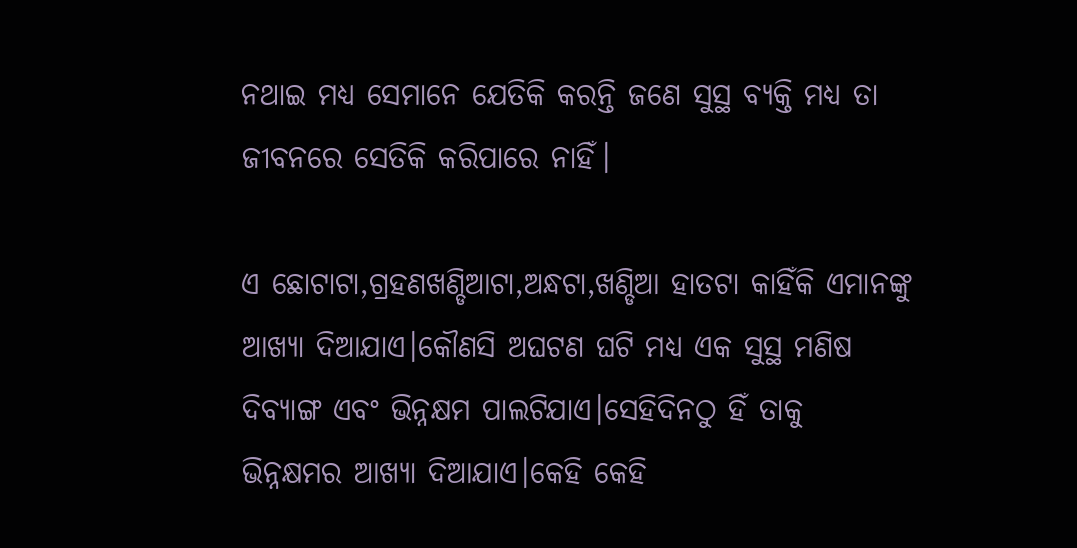ନଥାଇ ମଧ୍ୟ ସେମାନେ ଯେତିକି କରନ୍ତି ଜଣେ ସୁସ୍ଥ ବ୍ୟକ୍ତି ମଧ୍ୟ ତା ଜୀବନରେ ସେତିକି କରିପାରେ ନାହିଁ।

ଏ ଛୋଟାଟା,ଗ୍ରହଣଖଣ୍ଡିଆଟା,ଅନ୍ଧଟା,ଖଣ୍ଡିଆ ହାତଟା କାହିଁକି ଏମାନଙ୍କୁ ଆଖ୍ୟା ଦିଆଯାଏ।କୌଣସି ଅଘଟଣ ଘଟି ମଧ୍ୟ ଏକ ସୁସ୍ଥ ମଣିଷ ଦିବ୍ୟାଙ୍ଗ ଏବଂ ଭିନ୍ନକ୍ଷମ ପାଲଟିଯାଏ।ସେହିଦିନଠୁ ହିଁ ତାକୁ ଭିନ୍ନକ୍ଷମର ଆଖ୍ୟା ଦିଆଯାଏ।କେହି କେହି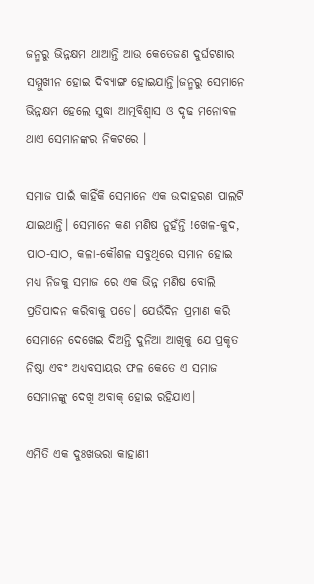ଜନ୍ମରୁ ଭିନ୍ନକ୍ଷମ ଥାଆନ୍ତି ଆଉ କେତେଜଣ ଦୁର୍ଘଟଣାର ସମ୍ମୁଖୀନ ହୋଇ ଦିବ୍ୟାଙ୍ଗ ହୋଇଯାନ୍ତି।ଜନ୍ମରୁ ସେମାନେ ଭିନ୍ନକ୍ଷମ ହେଲେ ସୁଦ୍ଧା ଆତ୍ମବିଶ୍ୱାସ ଓ ଦୃଢ ମନୋବଳ ଥାଏ ସେମାନଙ୍କର ନିକଟରେ ।

ସମାଜ ପାଇଁ କାହିଁକି ସେମାନେ ଏକ ଉଦାହରଣ ପାଲଟି ଯାଇଥାନ୍ତି। ସେମାନେ କଣ ମଣିଷ ନୁହଁନ୍ତି !ଖେଳ-କୁଦ, ପାଠ-ସାଠ, କଳା-କୌଶଳ ସବୁଥିରେ ସମାନ ହୋଇ ମଧ୍ୟ ନିଜକୁ ସମାଜ ରେ ଏକ ଭିନ୍ନ ମଣିଷ ବୋଲି ପ୍ରତିପାଦନ କରିବାକୁ ପଡେ। ଯେଉଁଦିନ ପ୍ରମାଣ କରି ସେମାନେ ଦେଖେଇ ଦିଅନ୍ତି ଦୁନିଆ ଆଖିକୁ ଯେ ପ୍ରକୃତ ନିଷ୍ଠା ଏବଂ ଅଧ୍ୟବସାୟର ଫଳ କେତେ ଏ ସମାଜ ସେମାନଙ୍କୁ ଦେଖି ଅବାକ୍ ହୋଇ ରହିଯାଏ।

ଏମିତି ଏକ ଦୁଃଖଭରା କାହାଣୀ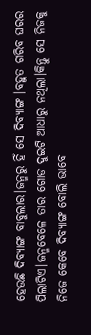ହେଉଛି ଦିବ୍ୟାଙ୍ଗ ବାବୁଲାର।ଜନ୍ମରୁ ହିଁ ସେ ଦିବ୍ୟାଙ୍ଗ ।ବହୁତ ଗରିବ ଘରର ପିଲାଟିଏ।ଜନ୍ମବେଳେ ତାର ଗୋଡ ଦୁଇଟି ଆଧାରୁ ନଥିଲା।କିନ୍ତୁ ସେ ନିଜକୁ ନିଜେ କେବେ ଦିବ୍ୟାଙ୍ଗ ବୋଲି ଭାବେ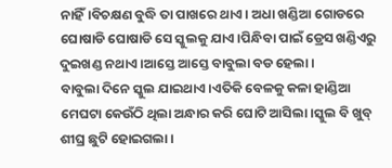ନାହିଁ।ବିଚକ୍ଷଣ ବୁଦ୍ଧି ତା ପାଖରେ ଥାଏ। ଅଧା ଖଣ୍ଡିଆ ଗୋଡରେ ଘୋଷାଡି ଘୋଷାଡି ସେ ସ୍କୁଲକୁ ଯାଏ।ପିନ୍ଧିବା ପାଇଁ ଡ୍ରେସ ଖଣ୍ଡିଏରୁ ଦୁଇଖଣ୍ଡ ନଥାଏ।ଆସ୍ତେ ଆସ୍ତେ ବାବୁଲା ବଡ ହେଲା ।
ବାବୁଲା ଦିନେ ସ୍କୁଲ ଯାଇଥାଏ।ଏତିକି ବେଳକୁ କଳା ହାଣ୍ଡିଆ ମେଘଟା କେଉଁଠି ଥିଲା ଅନ୍ଧାର କରି ଘୋଟି ଆସିଲା।ସ୍କୁଲ ବି ଖୁବ୍ ଶୀଘ୍ର ଛୁଟି ହୋଇଗଲା ।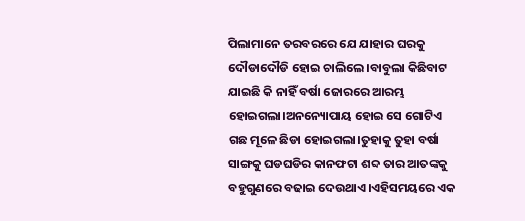ପିଲାମାନେ ତରବରରେ ଯେ ଯାହାର ଘରକୁ ଦୌଡାଦୌଡି ହୋଇ ଚାଲିଲେ।ବାବୁଲା କିଛିବାଟ ଯାଇଛି କି ନାହିଁ ବର୍ଷା ଜୋରରେ ଆରମ୍ଭ ହୋଇଗଲା।ଅନନ୍ୟୋପାୟ ହୋଇ ସେ ଗୋଟିଏ ଗଛ ମୂଳେ ଛିଡା ହୋଇଗଲା।ତୁହାକୁ ତୁହା ବର୍ଷା ସାଙ୍ଗକୁ ଘଡଘଡିର କାନଫଟା ଶବ୍ଦ ତାର ଆତଙ୍କକୁ ବହୁଗୁଣରେ ବଢାଇ ଦେଉଥାଏ।ଏହିସମୟରେ ଏକ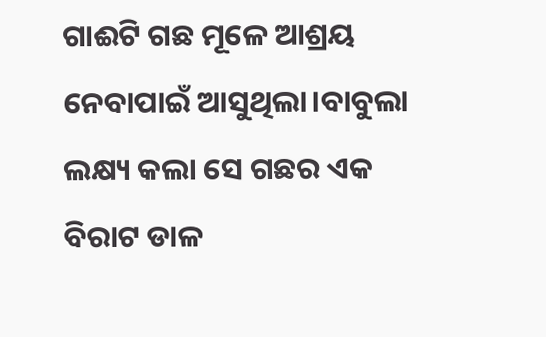ଗାଈଟି ଗଛ ମୂଳେ ଆଶ୍ରୟ ନେବାପାଇଁ ଆସୁଥିଲା।ବାବୁଲା ଲକ୍ଷ୍ୟ କଲା ସେ ଗଛର ଏକ ବିରାଟ ଡାଳ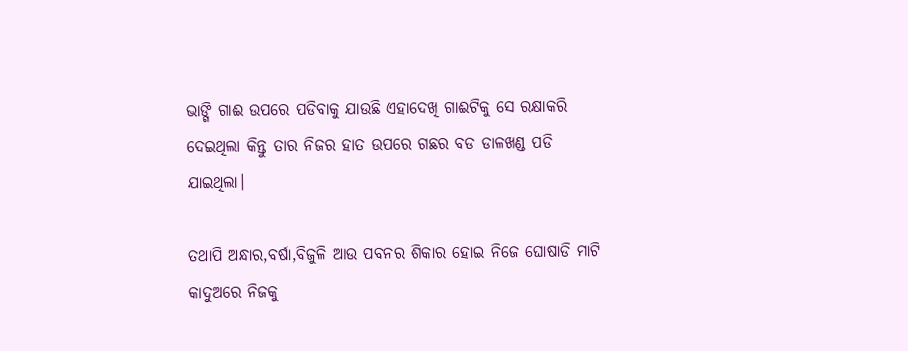ଭାଙ୍ଗି ଗାଈ ଉପରେ ପଡିବାକୁ ଯାଉଛି ଏହାଦେଖି ଗାଈଟିକୁ ସେ ରକ୍ଷାକରି ଦେଇଥିଲା କିନ୍ତୁ ତାର ନିଜର ହାତ ଉପରେ ଗଛର ବଡ ଡାଳଖଣ୍ଡ ପଡି ଯାଇଥିଲା।

ତଥାପି ଅନ୍ଧାର,ବର୍ଷା,ବିଜୁଳି ଆଉ ପବନର ଶିକାର ହୋଇ ନିଜେ ଘୋଷାଡି ମାଟି କାଦୁଅରେ ନିଜକୁ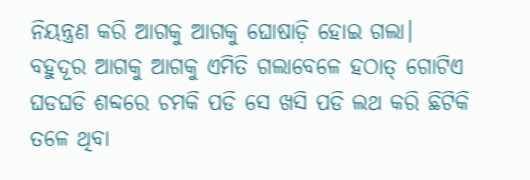ନିୟନ୍ତ୍ରଣ କରି ଆଗକୁ ଆଗକୁ ଘୋଷାଡ଼ି ହୋଇ ଗଲା। ବହୁଦୂର ଆଗକୁ ଆଗକୁ ଏମିତି ଗଲାବେଳେ ହଠାତ୍ ଗୋଟିଏ ଘଡଘଡି ଶବ୍ଦରେ ଚମକି ପଡି ସେ ଖସି ପଡି ଲଥ କରି ଛିଟିକି ତଳେ ଥିବା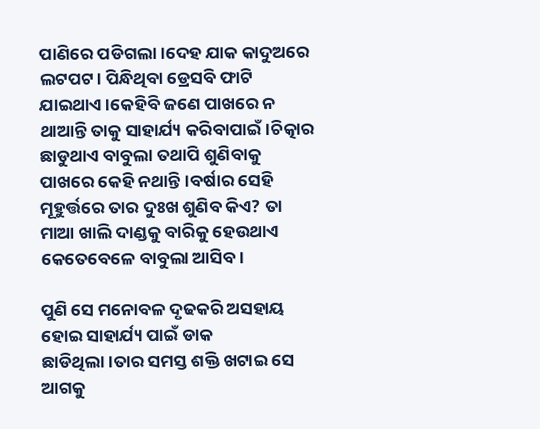ପାଣିରେ ପଡିଗଲା।ଦେହ ଯାକ କାଦୁଅରେ ଲଟପଟ। ପିନ୍ଧିଥିବା ଡ୍ରେସବି ଫାଟି ଯାଇଥାଏ।କେହିବି ଜଣେ ପାଖରେ ନ ଥାଆନ୍ତି ତାକୁ ସାହାର୍ଯ୍ୟ କରିବାପାଇଁ।ଚିତ୍କାର ଛାଡୁଥାଏ ବାବୁଲା ତଥାପି ଶୁଣିବାକୁ ପାଖରେ କେହି ନଥାନ୍ତି।ବର୍ଷାର ସେହି ମୂହୁର୍ତ୍ତରେ ତାର ଦୁଃଖ ଶୁଣିବ କିଏ? ତା ମାଆ ଖାଲି ଦାଣ୍ଡକୁ ବାରିକୁ ହେଉଥାଏ କେତେବେଳେ ବାବୁଲା ଆସିବ।

ପୁଣି ସେ ମନୋବଳ ଦୃଢକରି ଅସହାୟ ହୋଇ ସାହାର୍ଯ୍ୟ ପାଇଁ ଡାକ ଛାଡିଥିଲା।ତାର ସମସ୍ତ ଶକ୍ତି ଖଟାଇ ସେ ଆଗକୁ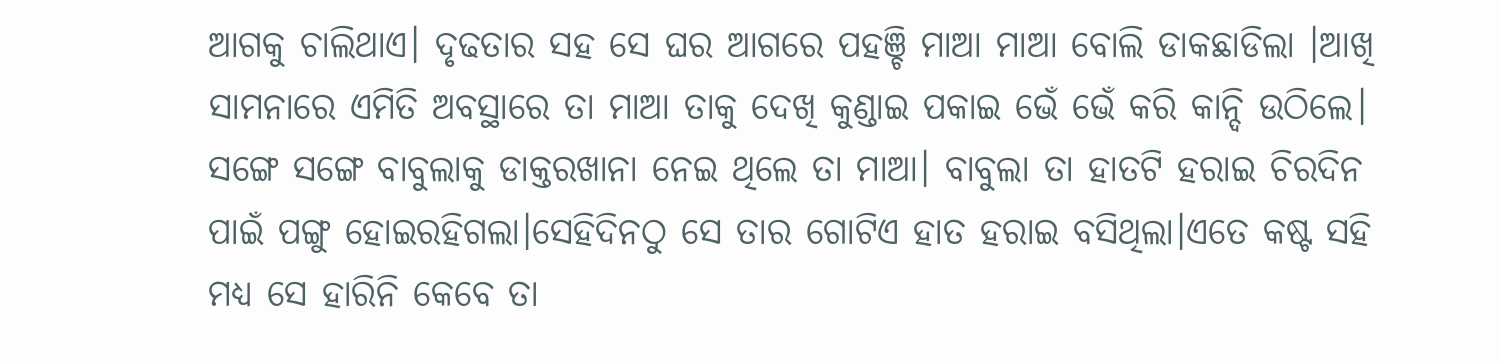ଆଗକୁ ଚାଲିଥାଏ। ଦୃଢତାର ସହ ସେ ଘର ଆଗରେ ପହଞ୍ଚି ମାଆ ମାଆ ବୋଲି ଡାକଛାଡିଲା ।ଆଖି ସାମନାରେ ଏମିତି ଅବସ୍ଥାରେ ତା ମାଆ ତାକୁ ଦେଖି କୁଣ୍ଡାଇ ପକାଇ ଭେଁ ଭେଁ କରି କାନ୍ଦି ଉଠିଲେ। ସଙ୍ଗେ ସଙ୍ଗେ ବାବୁଲାକୁ ଡାକ୍ତରଖାନା ନେଇ ଥିଲେ ତା ମାଆ। ବାବୁଲା ତା ହାତଟି ହରାଇ ଚିରଦିନ ପାଇଁ ପଙ୍ଗୁ ହୋଇରହିଗଲା।ସେହିଦିନଠୁ ସେ ତାର ଗୋଟିଏ ହାତ ହରାଇ ବସିଥିଲା।ଏତେ କଷ୍ଟ ସହି ମଧ୍ୟ ସେ ହାରିନି କେବେ ତା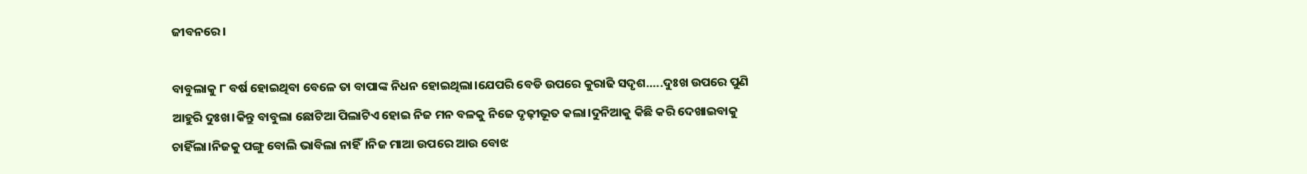ଜୀବନରେ।

ବାବୁଲାକୁ ୮ ବର୍ଷ ହୋଇଥିବା ବେଳେ ତା ବାପାଙ୍କ ନିଧନ ହୋଇଥିଲା।ଯେପରି ବେଡି ଉପରେ କୁରାଢି ସଦୃଶ…..ଦୁଃଖ ଉପରେ ପୁଣି ଆହୁରି ଦୁଃଖ।କିନ୍ତୁ ବାବୁଲା ଛୋଟିଆ ପିଲାଟିଏ ହୋଇ ନିଜ ମନ ବଳକୁ ନିଜେ ଦୃଢ଼ୀଭୂତ କଲା।ଦୁନିଆକୁ କିଛି କରି ଦେଖାଇବାକୁ ଚାହିଁଲା।ନିଜକୁ ପଙ୍ଗୁ ବୋଲି ଭାବିଲା ନାହିଁ।ନିଜ ମାଆ ଉପରେ ଆଉ ବୋଝ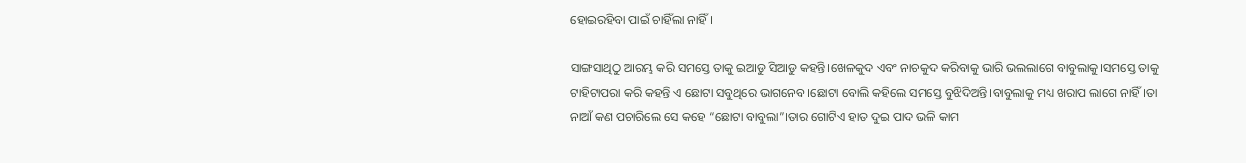ହୋଇରହିବା ପାଇଁ ଚାହିଁଲା ନାହିଁ।

ସାଙ୍ଗସାଥିଠୁ ଆରମ୍ଭ କରି ସମସ୍ତେ ତାକୁ ଇଆଡୁ ସିଆଡୁ କହନ୍ତି।ଖେଳକୁଦ ଏବଂ ନାଚକୁଦ କରିବାକୁ ଭାରି ଭଲଲାଗେ ବାବୁଲାକୁ।ସମସ୍ତେ ତାକୁ ଟାହିଟାପରା କରି କହନ୍ତି ଏ ଛୋଟା ସବୁଥିରେ ଭାଗନେବ।ଛୋଟା ବୋଲି କହିଲେ ସମସ୍ତେ ବୁଝିଦିଅନ୍ତି।ବାବୁଲାକୁ ମଧ୍ୟ ଖରାପ ଲାଗେ ନାହିଁ।ତା ନାଆଁ କଣ ପଚାରିଲେ ସେ କହେ “ଛୋଟା ବାବୁଲା”।ତାର ଗୋଟିଏ ହାତ ଦୁଇ ପାଦ ଭଳି କାମ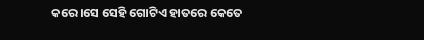କରେ।ସେ ସେହି ଗୋଟିଏ ହାତରେ କେତେ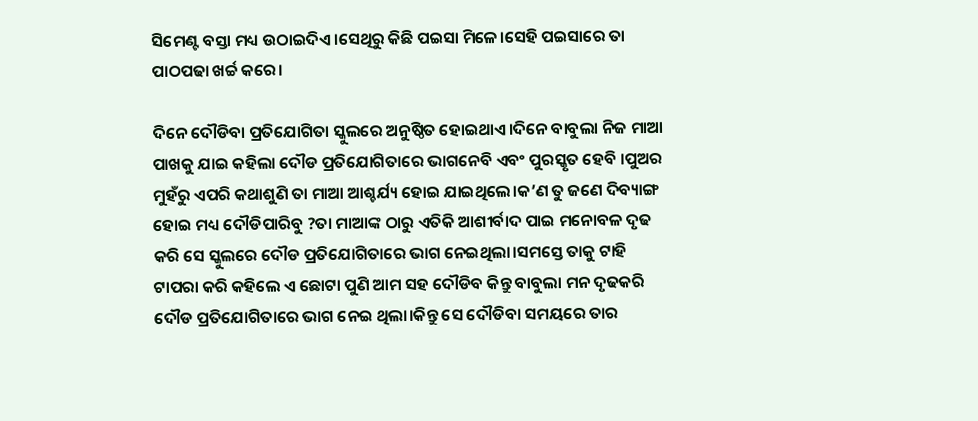ସିମେଣ୍ଟ ବସ୍ତା ମଧ୍ୟ ଉଠାଇଦିଏ।ସେଥିରୁ କିଛି ପଇସା ମିଳେ।ସେହି ପଇସାରେ ତା ପାଠପଢା ଖର୍ଚ୍ଚ କରେ।

ଦିନେ ଦୌଡିବା ପ୍ରତିଯୋଗିତା ସ୍କୁଲରେ ଅନୁଷ୍ଠିତ ହୋଇଥାଏ।ଦିନେ ବାବୁଲା ନିଜ ମାଆ ପାଖକୁ ଯାଇ କହିଲା ଦୌଡ ପ୍ରତିଯୋଗିତାରେ ଭାଗନେବି ଏବଂ ପୁରସ୍କୃତ ହେବି ।ପୁଅର ମୁହଁରୁ ଏପରି କଥାଶୁଣି ତା ମାଆ ଆଶ୍ଚର୍ଯ୍ୟ ହୋଇ ଯାଇଥିଲେ।କ’ଣ ତୁ ଜଣେ ଦିବ୍ୟାଙ୍ଗ ହୋଇ ମଧ୍ୟ ଦୌଡିପାରିବୁ ?ତା ମାଆଙ୍କ ଠାରୁ ଏତିକି ଆଶୀର୍ବାଦ ପାଇ ମନୋବଳ ଦୃଢ କରି ସେ ସ୍କୁଲରେ ଦୌଡ ପ୍ରତିଯୋଗିତାରେ ଭାଗ ନେଇଥିଲା।ସମସ୍ତେ ତାକୁ ଟାହି ଟାପରା କରି କହିଲେ ଏ ଛୋଟା ପୁଣି ଆମ ସହ ଦୌଡିବ କିନ୍ତୁ ବାବୁଲା ମନ ଦୃଢକରି ଦୌଡ ପ୍ରତିଯୋଗିତାରେ ଭାଗ ନେଇ ଥିଲା।କିନ୍ତୁ ସେ ଦୌଡିବା ସମୟରେ ତାର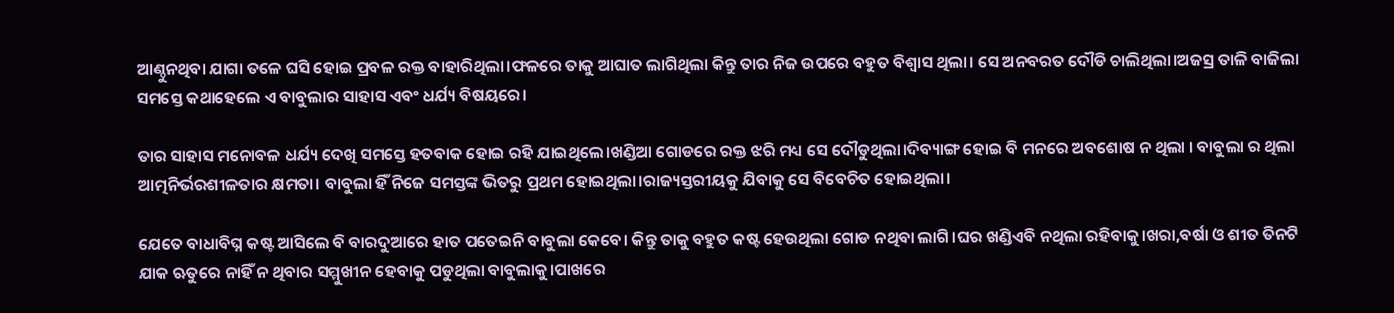ଆଣ୍ଠୁନଥିବା ଯାଗା ତଳେ ଘସି ହୋଇ ପ୍ରବଳ ରକ୍ତ ବାହାରିଥିଲା।ଫଳରେ ତାକୁ ଆଘାତ ଲାଗିଥିଲା କିନ୍ତୁ ତାର ନିଜ ଉପରେ ବହୁତ ବିଶ୍ବାସ ଥିଲା। ସେ ଅନବରତ ଦୌଡି ଚାଲିଥିଲା।ଅଜସ୍ର ତାଳି ବାଜିଲା ସମସ୍ତେ କଥାହେଲେ ଏ ବାବୁଲାର ସାହାସ ଏବଂ ଧର୍ଯ୍ୟ ବିଷୟରେ।

ତାର ସାହାସ ମନୋବଳ ଧର୍ଯ୍ୟ ଦେଖି ସମସ୍ତେ ହତବାକ ହୋଇ ରହି ଯାଇଥିଲେ।ଖଣ୍ଡିଆ ଗୋଡରେ ରକ୍ତ ଝରି ମଧ୍ୟ ସେ ଦୌଡୁଥିଲା।ଦିବ୍ୟାଙ୍ଗ ହୋଇ ବି ମନରେ ଅବଶୋଷ ନ ଥିଲା । ବାବୁଲା ର ଥିଲା ଆତ୍ମନିର୍ଭରଶୀଳତାର କ୍ଷମତା। ବାବୁଲା ହିଁ ନିଜେ ସମସ୍ତଙ୍କ ଭିତରୁ ପ୍ରଥମ ହୋଇଥିଲା।ରାଜ୍ୟସ୍ତରୀୟକୁ ଯିବାକୁ ସେ ବିବେଚିତ ହୋଇଥିଲା।

ଯେତେ ବାଧାବିଘ୍ନ କଷ୍ଟ ଆସିଲେ ବି ବାରଦୁଆରେ ହାତ ପତେଇନି ବାବୁଲା କେବେ। କିନ୍ତୁ ତାକୁ ବହୁତ କଷ୍ଟ ହେଉଥିଲା ଗୋଡ ନଥିବା ଲାଗି।ଘର ଖଣ୍ଡିଏବି ନଥିଲା ରହିବାକୁ।ଖରା,ବର୍ଷା ଓ ଶୀତ ତିନଟି ଯାକ ଋତୁରେ ନାହିଁ ନ ଥିବାର ସମ୍ମୁଖୀନ ହେବାକୁ ପଡୁଥିଲା ବାବୁଲାକୁ।ପାଖରେ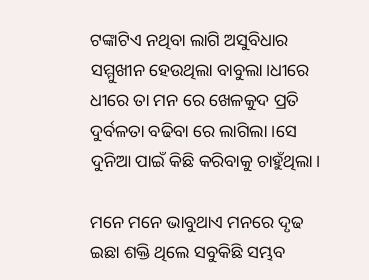ଟଙ୍କାଟିଏ ନଥିବା ଲାଗି ଅସୁବିଧାର ସମ୍ମୁଖୀନ ହେଉଥିଲା ବାବୁଲା।ଧୀରେ ଧୀରେ ତା ମନ ରେ ଖେଳକୁଦ ପ୍ରତି ଦୁର୍ବଳତା ବଢିବା ରେ ଲାଗିଲା ।ସେ ଦୁନିଆ ପାଇଁ କିଛି କରିବାକୁ ଚାହୁଁଥିଲା।

ମନେ ମନେ ଭାବୁଥାଏ ମନରେ ଦୃଢ ଇଛା ଶକ୍ତି ଥିଲେ ସବୁକିଛି ସମ୍ଭବ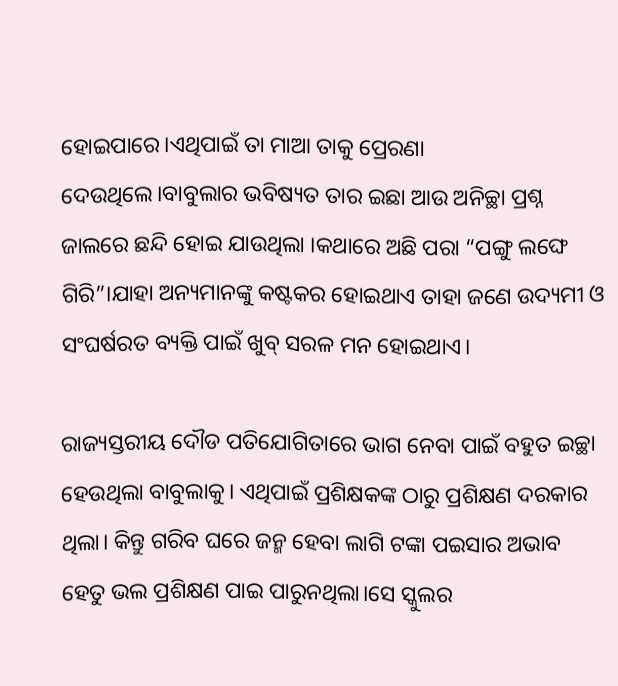ହୋଇପାରେ।ଏଥିପାଇଁ ତା ମାଆ ତାକୁ ପ୍ରେରଣା ଦେଉଥିଲେ।ବାବୁଲାର ଭବିଷ୍ୟତ ତାର ଇଛା ଆଉ ଅନିଚ୍ଛା ପ୍ରଶ୍ନ ଜାଲରେ ଛନ୍ଦି ହୋଇ ଯାଉଥିଲା ।କଥାରେ ଅଛି ପରା “ପଙ୍ଗୁ ଲଙ୍ଘେ ଗିରି”।ଯାହା ଅନ୍ୟମାନଙ୍କୁ କଷ୍ଟକର ହୋଇଥାଏ ତାହା ଜଣେ ଉଦ୍ୟମୀ ଓ ସଂଘର୍ଷରତ ବ୍ୟକ୍ତି ପାଇଁ ଖୁବ୍ ସରଳ ମନ ହୋଇଥାଏ।

ରାଜ୍ୟସ୍ତରୀୟ ଦୌଡ ପତିଯୋଗିତାରେ ଭାଗ ନେବା ପାଇଁ ବହୁତ ଇଚ୍ଛା ହେଉଥିଲା ବାବୁଲାକୁ। ଏଥିପାଇଁ ପ୍ରଶିକ୍ଷକଙ୍କ ଠାରୁ ପ୍ରଶିକ୍ଷଣ ଦରକାର ଥିଲା। କିନ୍ତୁ ଗରିବ ଘରେ ଜନ୍ମ ହେବା ଲାଗି ଟଙ୍କା ପଇସାର ଅଭାବ ହେତୁ ଭଲ ପ୍ରଶିକ୍ଷଣ ପାଇ ପାରୁନଥିଲା।ସେ ସ୍କୁଲର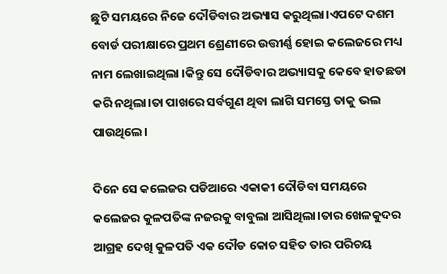ଛୁଟି ସମୟରେ ନିଜେ ଦୌଡିବାର ଅଭ୍ୟାସ କରୁଥିଲା।ଏପଟେ ଦଶମ ବୋର୍ଡ ପରୀକ୍ଷାରେ ପ୍ରଥମ ଶ୍ରେଣୀରେ ଉତ୍ତୀର୍ଣ୍ଣ ହୋଇ କଲେଜରେ ମଧ୍ୟ ନାମ ଲେଖାଇଥିଲା ।କିନ୍ତୁ ସେ ଦୌଡିବାର ଅଭ୍ୟାସକୁ କେବେ ହାତଛଡା କରି ନଥିଲା।ତା ପାଖରେ ସର୍ବଗୁଣ ଥିବା ଲାଗି ସମସ୍ତେ ତାକୁ ଭଲ ପାଉଥିଲେ।

ଦିନେ ସେ କଲେଜର ପଡିଆରେ ଏକାକୀ ଦୌଡିବା ସମୟରେ କଲେଜର କୁଳପତିଙ୍କ ନଜରକୁ ବାବୁଲା ଆସିଥିଲା।ତାର ଖେଳକୁଦର ଆଗ୍ରହ ଦେଖି କୁଳପତି ଏକ ଦୌଡ କୋଚ ସହିତ ତାର ପରିଚୟ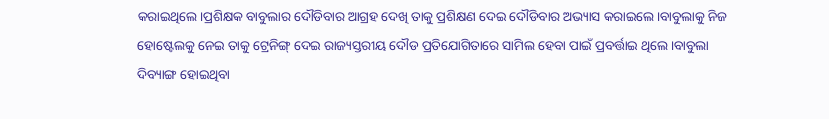କରାଇଥିଲେ।ପ୍ରଶିକ୍ଷକ ବାବୁଲାର ଦୌଡିବାର ଆଗ୍ରହ ଦେଖି ତାକୁ ପ୍ରଶିକ୍ଷଣ ଦେଇ ଦୌଡିବାର ଅଭ୍ୟାସ କରାଇଲେ।ବାବୁଲାକୁ ନିଜ ହୋଷ୍ଟେଲକୁ ନେଇ ତାକୁ ଟ୍ରେନିଙ୍ଗ୍ ଦେଇ ରାଜ୍ୟସ୍ତରୀୟ ଦୌଡ ପ୍ରତିଯୋଗିତାରେ ସାମିଲ ହେବା ପାଇଁ ପ୍ରବର୍ତ୍ତାଇ ଥିଲେ।ବାବୁଲା ଦିବ୍ୟାଙ୍ଗ ହୋଇଥିବା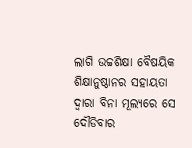ଲାଗି ଉଚ୍ଚଶିକ୍ଷା ବୈଷୟିକ ଶିକ୍ଷାନୁଷ୍ଠାନର ସହାୟତା ଦ୍ବାରା ବିନା ମୂଲ୍ୟରେ ସେ ଦୌଡିବାର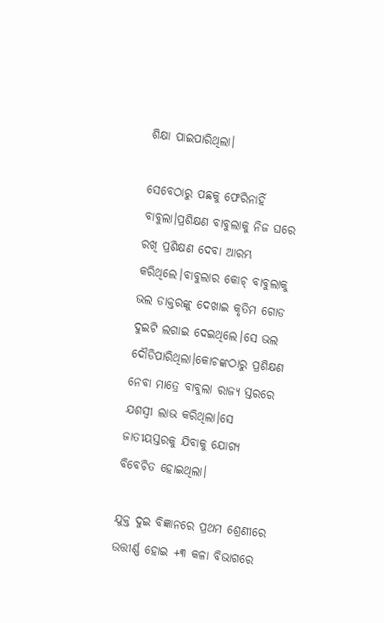ଶିକ୍ଷା ପାଇପାରିଥିଲା।

ସେବେଠାରୁ ପଛକୁ ଫେରିନାହିଁ ବାବୁଲା।ପ୍ରଶିକ୍ଷଣ ବାବୁଲାକୁ ନିଜ ଘରେ ରଖି ପ୍ରଶିକ୍ଷଣ ଦେବା ଆରମ୍ଭ କରିଥିଲେ।ବାବୁଲାର କୋଚ୍ ବାବୁଲାକୁ ଭଲ ଡାକ୍ତରଙ୍କୁ ଦେଖାଇ କୃତିମ ଗୋଡ ଦୁଇଟି ଲଗାଇ ଦେଇଥିଲେ।ସେ ଭଲ ଦୌଡିପାରିଥିଲା।କୋଚଙ୍କଠାରୁ ପ୍ରଶିକ୍ଷଣ ନେବା ମାତ୍ରେ ବାବୁଲା ରାଜ୍ୟ ସ୍ତରରେ ଯଶସ୍ବୀ ଲାଭ କରିଥିଲା।ସେ ଜାତୀୟସ୍ତରକୁ ଯିବାକୁ ଯୋଗ୍ୟ ବିବେଚିତ ହୋଇଥିଲା।

ଯୁକ୍ତ ଦୁଇ ବିଜ୍ଞାନରେ ପ୍ରଥମ ଶ୍ରେଣୀରେ ଉତ୍ତୀର୍ଣ୍ଣ ହୋଇ +୩ କଳା ବିଭାଗରେ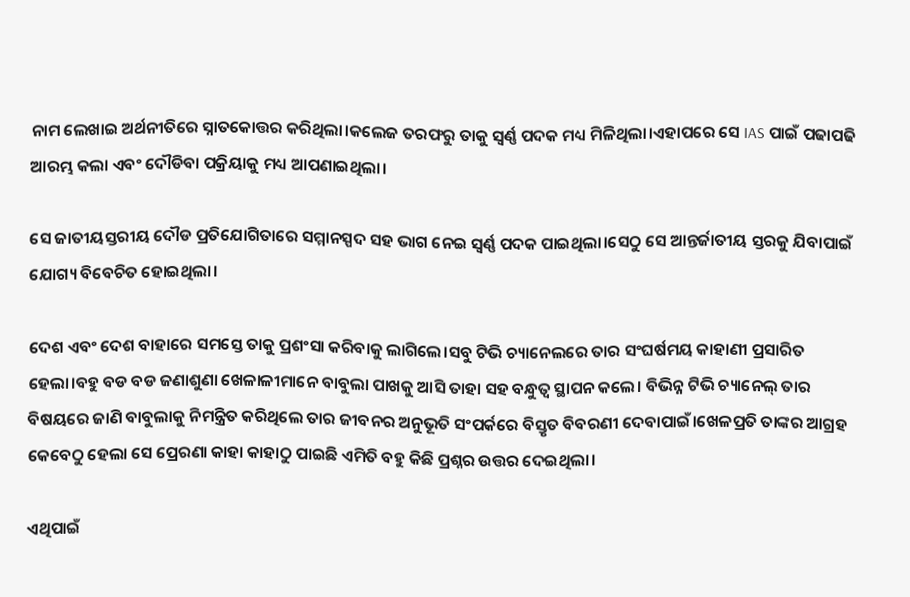ନାମ ଲେଖାଇ ଅର୍ଥନୀତିରେ ସ୍ନାତକୋତ୍ତର କରିଥିଲା।କଲେଜ ତରଫରୁ ତାକୁ ସ୍ବର୍ଣ୍ଣ ପଦକ ମଧ୍ୟ ମିଳିଥିଲା।ଏହାପରେ ସେ IAS ପାଇଁ ପଢାପଢି ଆରମ୍ଭ କଲା ଏବଂ ଦୌଡିବା ପକ୍ରିୟାକୁ ମଧ୍ୟ ଆପଣାଇଥିଲା।

ସେ ଜାତୀୟସ୍ତରୀୟ ଦୌଡ ପ୍ରତିଯୋଗିତାରେ ସମ୍ମାନସ୍ପଦ ସହ ଭାଗ ନେଇ ସ୍ବର୍ଣ୍ଣ ପଦକ ପାଇଥିଲା।ସେଠୁ ସେ ଆନ୍ତର୍ଜାତୀୟ ସ୍ତରକୁ ଯିବାପାଇଁ ଯୋଗ୍ୟ ବିବେଚିତ ହୋଇଥିଲା।

ଦେଶ ଏବଂ ଦେଶ ବାହାରେ ସମସ୍ତେ ତାକୁ ପ୍ରଶଂସା କରିବାକୁ ଲାଗିଲେ।ସବୁ ଟିଭି ଚ୍ୟାନେଲରେ ତାର ସଂଘର୍ଷମୟ କାହାଣୀ ପ୍ରସାରିତ ହେଲା।ବହୁ ବଡ ବଡ ଜଣାଶୁଣା ଖେଳାଳୀମାନେ ବାବୁଲା ପାଖକୁ ଆସି ତାହା ସହ ବନ୍ଧୁତ୍ବ ସ୍ଥାପନ କଲେ। ବିଭିନ୍ନ ଟିଭି ଚ୍ୟାନେଲ୍ ତାର ବିଷୟରେ ଜାଣି ବାବୁଲାକୁ ନିମନ୍ତ୍ରିତ କରିଥିଲେ ତାର ଜୀବନର ଅନୁଭୂତି ସଂପର୍କରେ ବିସ୍ତୃତ ବିବରଣୀ ଦେବାପାଇଁ।ଖେଳପ୍ରତି ତାଙ୍କର ଆଗ୍ରହ କେବେଠୁ ହେଲା ସେ ପ୍ରେରଣା କାହା କାହାଠୁ ପାଇଛି ଏମିତି ବହୁ କିଛି ପ୍ରଶ୍ନର ଉତ୍ତର ଦେଇଥିଲା।

ଏଥିପାଇଁ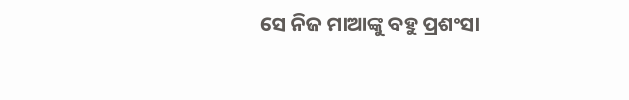ସେ ନିଜ ମାଆଙ୍କୁ ବହୁ ପ୍ରଶଂସା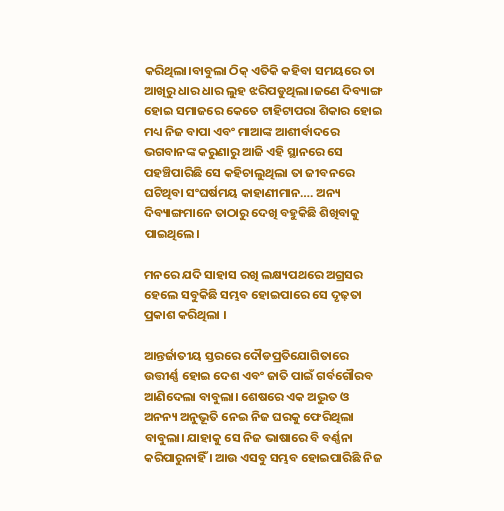କରିଥିଲା।ବାବୁଲା ଠିକ୍ ଏତିକି କହିବା ସମୟରେ ତା ଆଖିରୁ ଧାର ଧାର ଲୁହ ଝରିପଡୁଥିଲା।ଜଣେ ଦିବ୍ୟାଙ୍ଗ ହୋଇ ସମାଜରେ କେତେ ଟାହିଟାପରା ଶିକାର ହୋଇ ମଧ୍ୟ ନିଜ ବାପା ଏବଂ ମାଆଙ୍କ ଆଶୀର୍ବାଦରେ ଭଗବାନଙ୍କ କରୁଣାରୁ ଆଜି ଏହି ସ୍ଥାନରେ ସେ ପହଞ୍ଚିପାରିଛି ସେ କହିଚାଲୁଥିଲା ତା ଜୀବନରେ ଘଟିଥିବା ସଂଘର୍ଷମୟ କାହାଣୀମାନ…. ଅନ୍ୟ ଦିବ୍ୟାଙ୍ଗମାନେ ତାଠାରୁ ଦେଖି ବହୁକିଛି ଶିଖିବାକୁ ପାଇଥିଲେ।

ମନରେ ଯଦି ସାହାସ ରଖି ଲକ୍ଷ୍ୟପଥରେ ଅଗ୍ରସର ହେଲେ ସବୁକିଛି ସମ୍ଭବ ହୋଇପାରେ ସେ ଦୃଢ଼ତା ପ୍ରକାଶ କରିଥିଲା ।

ଆନ୍ତର୍ଜାତୀୟ ସ୍ତରରେ ଦୌଡପ୍ରତିଯୋଗିତାରେ ଉତ୍ତୀର୍ଣ୍ଣ ହୋଇ ଦେଶ ଏବଂ ଜାତି ପାଇଁ ଗର୍ବଗୌରବ ଆଣିଦେଲା ବାବୁଲା। ଶେଷରେ ଏକ ଅଦ୍ଭୁତ ଓ ଅନନ୍ୟ ଅନୁଭୂତି ନେଇ ନିଜ ଘରକୁ ଫେରିଥିଲା ବାବୁଲା। ଯାହାକୁ ସେ ନିଜ ଭାଷାରେ ବି ବର୍ଣ୍ଣନା କରିପାରୁନାହିଁ । ଆଉ ଏସବୁ ସମ୍ଭବ ହୋଇପାରିଛି ନିଜ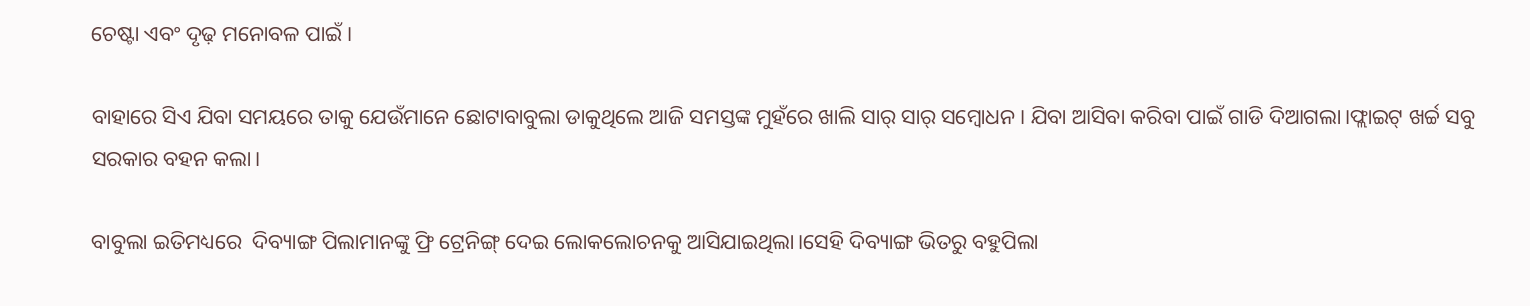ଚେଷ୍ଟା ଏବଂ ଦୃଢ଼ ମନୋବଳ ପାଇଁ ।

ବାହାରେ ସିଏ ଯିବା ସମୟରେ ତାକୁ ଯେଉଁମାନେ ଛୋଟାବାବୁଲା ଡାକୁଥିଲେ ଆଜି ସମସ୍ତଙ୍କ ମୁହଁରେ ଖାଲି ସାର୍ ସାର୍ ସମ୍ବୋଧନ। ଯିବା ଆସିବା କରିବା ପାଇଁ ଗାଡି ଦିଆଗଲା।ଫ୍ଲାଇଟ୍ ଖର୍ଚ୍ଚ ସବୁ ସରକାର ବହନ କଲା।

ବାବୁଲା ଇତିମଧ୍ୟରେ  ଦିବ୍ୟାଙ୍ଗ ପିଲାମାନଙ୍କୁ ଫ୍ରି ଟ୍ରେନିଙ୍ଗ୍ ଦେଇ ଲୋକଲୋଚନକୁ ଆସିଯାଇଥିଲା।ସେହି ଦିବ୍ୟାଙ୍ଗ ଭିତରୁ ବହୁପିଲା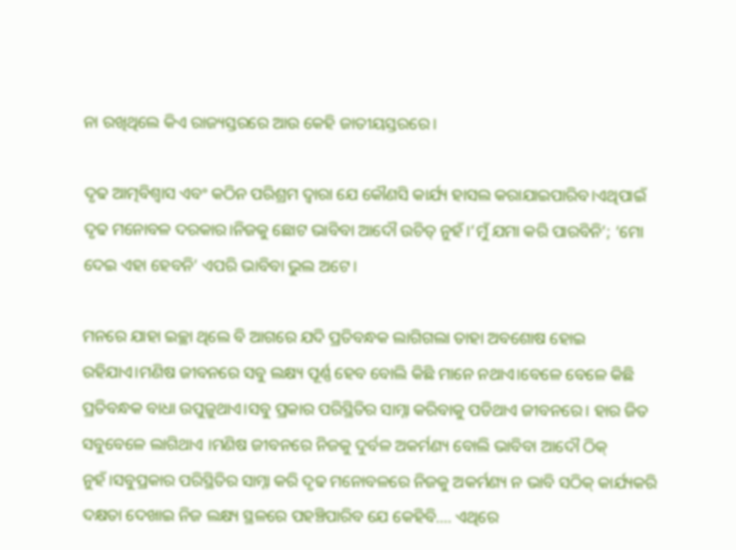ନା ରଖିଥିଲେ କିଏ ରାଜ୍ୟସ୍ତରରେ ଆଉ କେହି ଜାତୀୟସ୍ତରରେ।

ଦୃଢ ଆତ୍ମବିଶ୍ବାସ ଏବଂ କଠିନ ପରିଶ୍ରମ ଦ୍ବାରା ଯେ କୌଣସି କାର୍ଯ୍ୟ ହାସଲ କରାଯାଇପାରିବ।ଏଥିପାଇଁ ଦୃଢ ମନୋବଳ ଦରକାର।ନିଜକୁ ଛୋଟ ଭାବିବା ଆଦୌ ଉଚିତ୍ ନୁହଁ।‘ମୁଁ ଯମା କରି ପାରବିନି’; ‘ମୋ ଦେଇ ଏହା ହେବନି’ ଏପରି ଭାବିବା ଭୁଲ ଅଟେ।

ମନରେ ଯାହା ଇଚ୍ଛା ଥିଲେ ବି ଆଗରେ ଯଦି ପ୍ରତିବନ୍ଧକ ଲାଗିଗଲା ତାହା ଅବଶୋଷ ହୋଇ ରହିଯାଏ।ମଣିଷ ଜୀବନରେ ସବୁ ଲକ୍ଷ୍ୟ ପୂର୍ଣ୍ଣ ହେବ ବୋଲି କିଛି ମାନେ ନଥାଏ।ବେଳେ ବେଳେ କିଛି ପ୍ରତିବନ୍ଧକ ବାଧା ଉପୁଜୁଥାଏ।ସବୁ ପ୍ରକାର ପରିସ୍ଥିତିର ସାମ୍ନା କରିବାକୁ ପଡିଥାଏ ଜୀବନରେ। ହାର ଜିତ ସବୁବେଳେ ଲାଗିଥାଏ ।ମଣିଷ ଜୀବନରେ ନିଜକୁ ଦୁର୍ବଳ ଅକର୍ମଣ୍ୟ ବୋଲି ଭାବିବା ଆଦୌ ଠିକ୍ ନୁହଁ।ସବୁପ୍ରକାର ପରିସ୍ଥିତିର ସାମ୍ନା କରି ଦୃଢ ମନୋବଳରେ ନିଜକୁ ଅକର୍ମଣ୍ୟ ନ ଭାବି ସଠିକ୍ କାର୍ଯ୍ୟକରି ଦକ୍ଷତା ଦେଖାଇ ନିଜ ଲକ୍ଷ୍ୟ ସ୍ଥଳରେ ପହଞ୍ଚିପାରିବ ଯେ କେହିବି…. ଏଥିରେ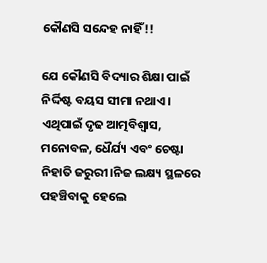କୌଣସି ସନ୍ଦେହ ନାହିଁ!!

ଯେ କୌଣସି ବିଦ୍ୟାର ଶିକ୍ଷା ପାଇଁ ନିର୍ଦ୍ଦିଷ୍ଟ ବୟସ ସୀମା ନଥାଏ। ଏଥିପାଇଁ ଦୃଢ ଆତ୍ମବିଶ୍ବାସ, ମନୋବଳ, ଧୈର୍ଯ୍ୟ ଏବଂ ଚେଷ୍ଟା ନିହାତି ଜରୁରୀ।ନିଜ ଲକ୍ଷ୍ୟ ସ୍ଥଳରେ ପହଞ୍ଚିବାକୁ ହେଲେ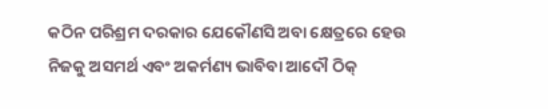କଠିନ ପରିଶ୍ରମ ଦରକାର ଯେକୌଣସି ଅବା କ୍ଷେତ୍ରରେ ହେଉ ନିଜକୁ ଅସମର୍ଥ ଏବଂ ଅକର୍ମଣ୍ୟ ଭାବିବା ଆଦୌ ଠିକ୍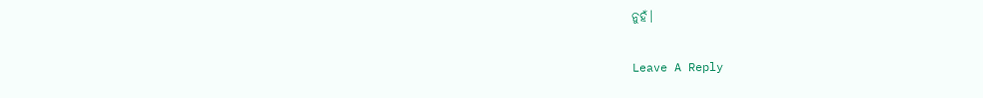ନୁହଁ।

Leave A Reply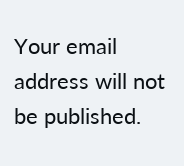Your email address will not be published.